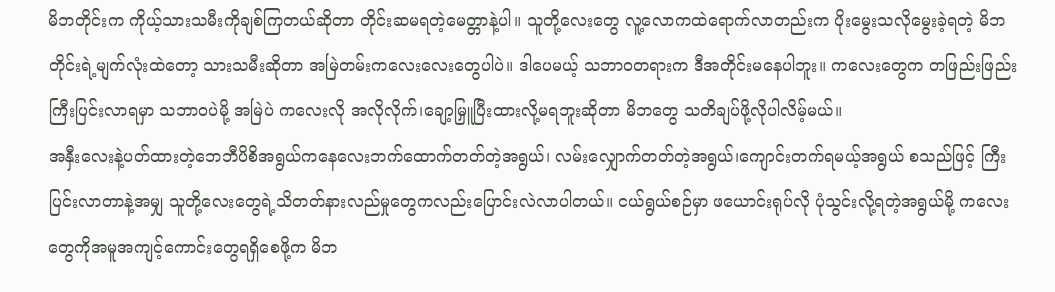မိဘတိုင်းက ကိုယ့်သားသမီးကိုချစ်ကြတယ်ဆိုတာ တိုင်းဆမရတဲ့မေတ္တာနဲ့ပါ။ သူတို့လေးတွေ လူ့လောကထဲရောက်လာတည်းက ပိုးမွေးသလိုမွေးခဲ့ရတဲ့ မိဘတိုင်းရဲ့မျက်လုံးထဲတော့ သားသမီးဆိုတာ အမြဲတမ်းကလေးလေးတွေပါပဲ။ ဒါပေမယ့် သဘာဝတရားက ဒီအတိုင်းမနေပါဘူး။ ကလေးတွေက တဖြည်းဖြည်းကြီးပြင်းလာရမှာ သဘာဝပဲမို့ အမြဲပဲ ကလေးလို အလိုလိုက်၊ချော့မြှူပြီးထားလို့မရဘူးဆိုတာ မိဘတွေ သတိချပ်ဖို့လိုပါလိမ့်မယ်။
အနှီးလေးနဲ့ပတ်ထားတဲ့ဘေဘီပိစိအရွယ်ကနေလေးဘက်ထောက်တတ်တဲ့အရွယ်၊ လမ်းလျှောက်တတ်တဲ့အရွယ်၊ကျောင်းတက်ရမယ့်အရွယ် စသည်ဖြင့် ကြီးပြင်းလာတာနဲ့အမျှ သူတို့လေးတွေရဲ့သိတတ်နားလည်မှုတွေကလည်းပြောင်းလဲလာပါတယ်။ ငယ်ရွယ်စဉ်မှာ ဖယောင်းရုပ်လို ပုံသွင်းလို့ရတဲ့အရွယ်မို့ ကလေးတွေကိုအမူအကျင့်ကောင်းတွေရရှိစေဖို့က မိဘ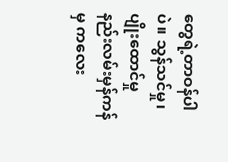တွေရဲ့တာဝန်ပါပဲ။ သွန်သင်မှု၊ ပျိုးထောင်မှုနည်းလမ်းမှန်ကန်မှ ကလေး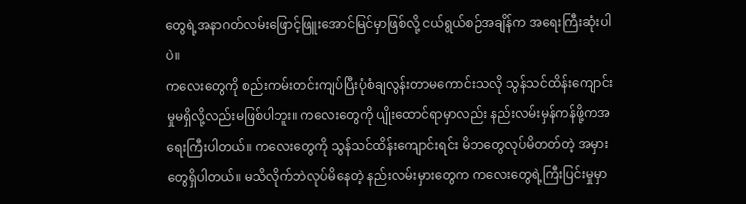တွေရဲ့အနာဂတ်လမ်းဖြောင့်ဖြူးအောင်မြင်မှာဖြစ်လို့ ငယ်ရွယ်စဉ်အချိန်က အရေးကြီးဆုံးပါပဲ။
ကလေးတွေကို စည်းကမ်းတင်းကျပ်ပြီးပုံစံချလွန်းတာမကောင်းသလို သွန်သင်ထိန်းကျောင်းမှုမရှိလို့လည်းမဖြစ်ပါဘူး။ ကလေးတွေကို ပျိုးထောင်ရာမှာလည်း နည်းလမ်းမှန်ကန်ဖို့ကအရေးကြီးပါတယ်။ ကလေးတွေကို သွန်သင်ထိန်းကျောင်းရင်း မိဘတွေလုပ်မိတတ်တဲ့ အမှားတွေရှိပါတယ်။ မသိလိုက်ဘဲလုပ်မိနေတဲ့ နည်းလမ်းမှားတွေက ကလေးတွေရဲ့ကြီးပြင်းမှုမှာ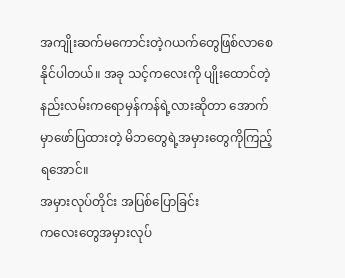အကျိုးဆက်မကောင်းတဲ့ဂယက်တွေဖြစ်လာစေနိုင်ပါတယ်။ အခု သင့်ကလေးကို ပျိုးထောင်တဲ့နည်းလမ်းကရောမှန်ကန်ရဲ့လားဆိုတာ အောက်မှာဖော်ပြထားတဲ့ မိဘတွေရဲ့အမှားတွေကိုကြည့်ရအောင်။
အမှားလုပ်တိုင်း အပြစ်ပြောခြင်း
ကလေးတွေအမှားလုပ်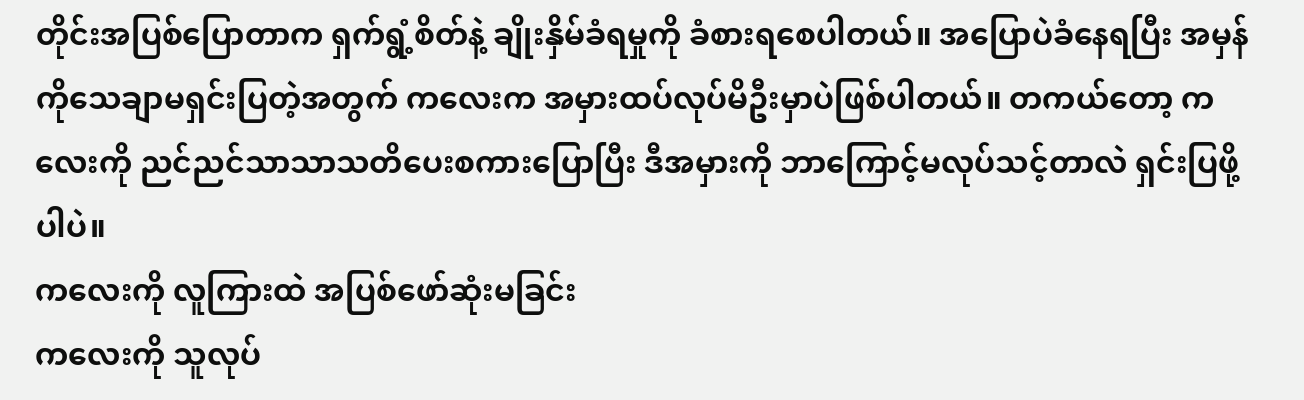တိုင်းအပြစ်ပြောတာက ရှက်ရွံ့စိတ်နဲ့ ချိုးနှိမ်ခံရမှုကို ခံစားရစေပါတယ်။ အပြောပဲခံနေရပြီး အမှန်ကိုသေချာမရှင်းပြတဲ့အတွက် ကလေးက အမှားထပ်လုပ်မိဦးမှာပဲဖြစ်ပါတယ်။ တကယ်တော့ ကလေးကို ညင်ညင်သာသာသတိပေးစကားပြောပြီး ဒီအမှားကို ဘာကြောင့်မလုပ်သင့်တာလဲ ရှင်းပြဖို့ပါပဲ။
ကလေးကို လူကြားထဲ အပြစ်ဖော်ဆုံးမခြင်း
ကလေးကို သူလုပ်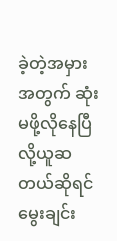ခဲ့တဲ့အမှားအတွက် ဆုံးမဖို့လိုနေပြီလို့ယူဆတယ်ဆိုရင်မွေးချင်း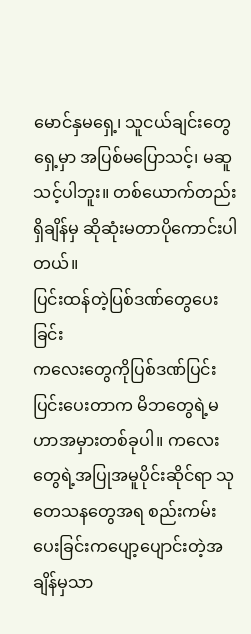မောင်နှမရှေ့၊ သူငယ်ချင်းတွေရှေ့မှာ အပြစ်မပြောသင့်၊ မဆူသင့်ပါဘူး။ တစ်ယောက်တည်းရှိချိန်မှ ဆိုဆုံးမတာပိုကောင်းပါတယ်။
ပြင်းထန်တဲ့ပြစ်ဒဏ်တွေပေးခြင်း
ကလေးတွေကိုပြစ်ဒဏ်ပြင်းပြင်းပေးတာက မိဘတွေရဲ့မဟာအမှားတစ်ခုပါ။ ကလေးတွေရဲ့အပြုအမူပိုင်းဆိုင်ရာ သုတေသနတွေအရ စည်းကမ်းပေးခြင်းကပျော့ပျောင်းတဲ့အချိန်မှသာ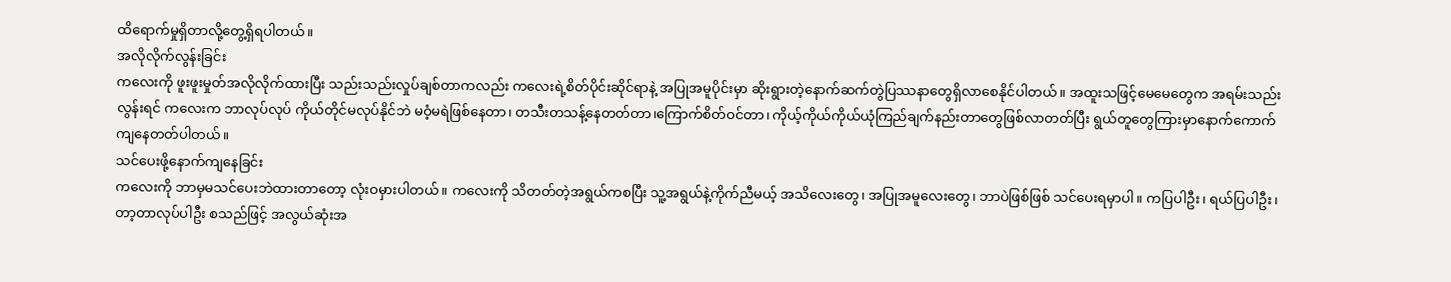ထိရောက်မှုရှိတာလို့တွေ့ရှိရပါတယ်။
အလိုလိုက်လွန်းခြင်း
ကလေးကို ဖူးဖူးမှုတ်အလိုလိုက်ထားပြီး သည်းသည်းလှုပ်ချစ်တာကလည်း ကလေးရဲ့စိတ်ပိုင်းဆိုင်ရာနဲ့ အပြုအမူပိုင်းမှာ ဆိုးရွားတဲ့နောက်ဆက်တွဲပြဿနာတွေရှိလာစေနိုင်ပါတယ်။ အထူးသဖြင့်မေမေတွေက အရမ်းသည်းလွန်းရင် ကလေးက ဘာလုပ်လုပ် ကိုယ်တိုင်မလုပ်နိုင်ဘဲ မဝံ့မရဲဖြစ်နေတာ၊ တသီးတသန့်နေတတ်တာ၊ကြောက်စိတ်ဝင်တာ၊ ကိုယ့်ကိုယ်ကိုယ်ယုံကြည်ချက်နည်းတာတွေဖြစ်လာတတ်ပြီး ရွယ်တူတွေကြားမှာနောက်ကောက်ကျနေတတ်ပါတယ်။
သင်ပေးဖို့နောက်ကျနေခြင်း
ကလေးကို ဘာမှမသင်ပေးဘဲထားတာတော့ လုံးဝမှားပါတယ်။ ကလေးကို သိတတ်တဲ့အရွယ်ကစပြီး သူ့အရွယ်နဲ့ကိုက်ညီမယ့် အသိလေးတွေ၊ အပြုအမူလေးတွေ၊ ဘာပဲဖြစ်ဖြစ် သင်ပေးရမှာပါ။ ကပြပါဦး၊ ရယ်ပြပါဦး၊ တာ့တာလုပ်ပါဦး စသည်ဖြင့် အလွယ်ဆုံးအ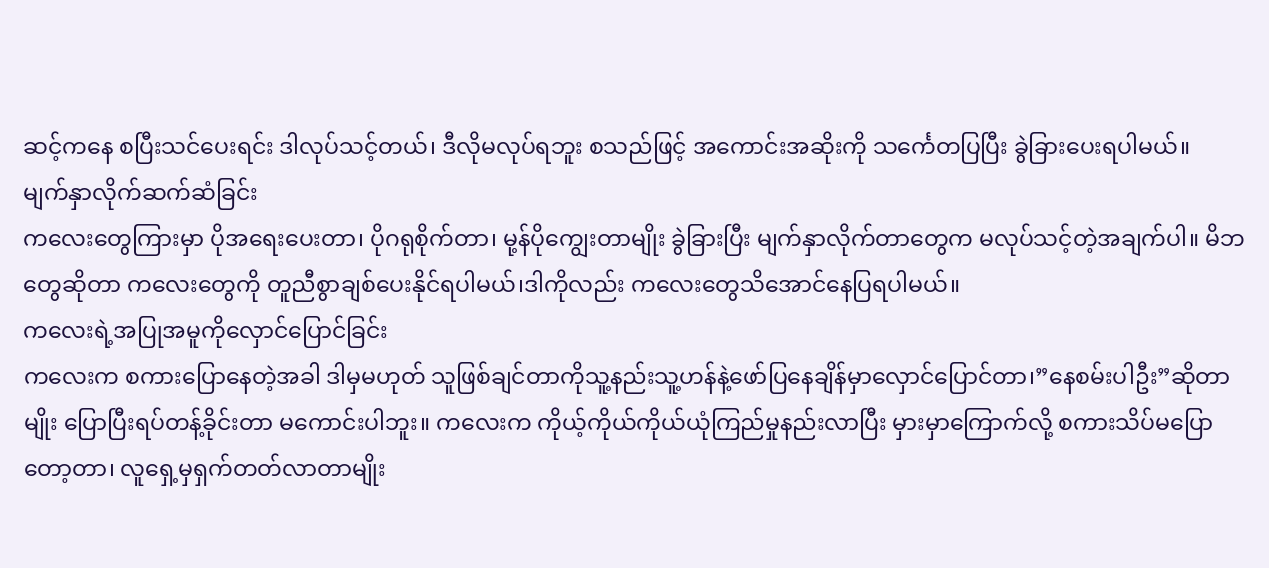ဆင့်ကနေ စပြီးသင်ပေးရင်း ဒါလုပ်သင့်တယ်၊ ဒီလိုမလုပ်ရဘူး စသည်ဖြင့် အကောင်းအဆိုးကို သင်္ကေတပြပြီး ခွဲခြားပေးရပါမယ်။
မျက်နှာလိုက်ဆက်ဆံခြင်း
ကလေးတွေကြားမှာ ပိုအရေးပေးတာ၊ ပိုဂရုစိုက်တာ၊ မု့န်ပိုကျွေးတာမျိုး ခွဲခြားပြီး မျက်နှာလိုက်တာတွေက မလုပ်သင့်တဲ့အချက်ပါ။ မိဘတွေဆိုတာ ကလေးတွေကို တူညီစွာချစ်ပေးနိုင်ရပါမယ်၊ဒါကိုလည်း ကလေးတွေသိအောင်နေပြရပါမယ်။
ကလေးရဲ့အပြုအမူကိုလှောင်ပြောင်ခြင်း
ကလေးက စကားပြောနေတဲ့အခါ ဒါမှမဟုတ် သူဖြစ်ချင်တာကိုသူ့နည်းသူ့ဟန်နဲ့ဖော်ပြနေချိန်မှာလှောင်ပြောင်တာ၊”နေစမ်းပါဦး”ဆိုတာမျိုး ပြောပြီးရပ်တန့်ခိုင်းတာ မကောင်းပါဘူး။ ကလေးက ကိုယ့်ကိုယ်ကိုယ်ယုံကြည်မှုနည်းလာပြီး မှားမှာကြောက်လို့ စကားသိပ်မပြောတော့တာ၊ လူရှေ့မှရှက်တတ်လာတာမျိုး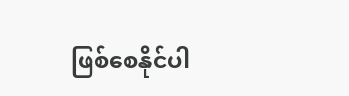ဖြစ်စေနိုင်ပါ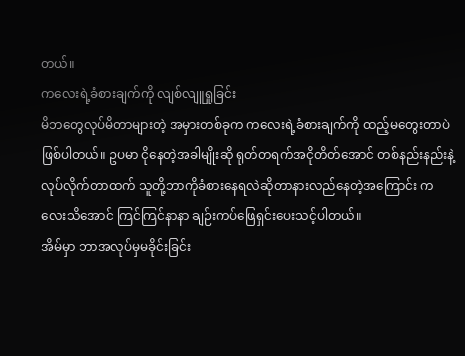တယ်။
ကလေးရဲ့ခံစားချက်ကို လျစ်လျူရှုခြင်း
မိဘတွေလုပ်မိတာများတဲ့ အမှားတစ်ခုက ကလေးရဲ့ခံစားချက်ကို ထည့်မတွေးတာပဲဖြစ်ပါတယ်။ ဥပမာ ငိုနေတဲ့အခါမျိုးဆို ရုတ်တရက်အငိုတိတ်အောင် တစ်နည်းနည်းနဲ့လုပ်လိုက်တာထက် သူတို့ဘာကိုခံစားနေရလဲဆိုတာနားလည်နေတဲ့အကြောင်း ကလေးသိအောင် ကြင်ကြင်နာနာ ချဉ်းကပ်ဖြေရှင်းပေးသင့်ပါတယ်။
အိမ်မှာ ဘာအလုပ်မှမခိုင်းခြင်း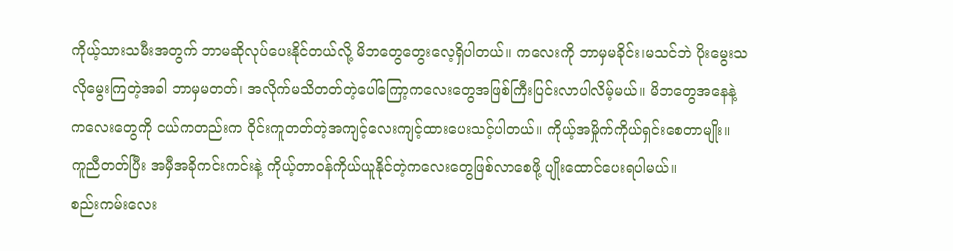ကိုယ့်သားသမီးအတွက် ဘာမဆိုလုပ်ပေးနိုင်တယ်လို့ မိဘတွေတွေးလေ့ရှိပါတယ်။ ကလေးကို ဘာမှမခိုင်း၊မသင်ဘဲ ပိုးမွေးသလိုမွေးကြတဲ့အခါ ဘာမှမတတ်၊ အလိုက်မသိတတ်တဲ့ပေါ်ကြော့ကလေးတွေအဖြစ်ကြီးပြင်းလာပါလိမ့်မယ်။ မိဘတွေအနေနဲ့ ကလေးတွေကို ငယ်ကတည်းက ဝိုင်းကူတတ်တဲ့အကျင့်လေးကျင့်ထားပေးသင့်ပါတယ်။ ကိုယ့်အမှိုက်ကိုယ်ရှင်းစေတာမျိုး။ ကူညီတတ်ပြီး အမှီအခိုကင်းကင်းနဲ့ ကိုယ့်တာဝန်ကိုယ်ယူနိုင်တဲ့ကလေးတွေဖြစ်လာစေဖို့ ပျိုးထောင်ပေးရပါမယ်။
စည်းကမ်းလေး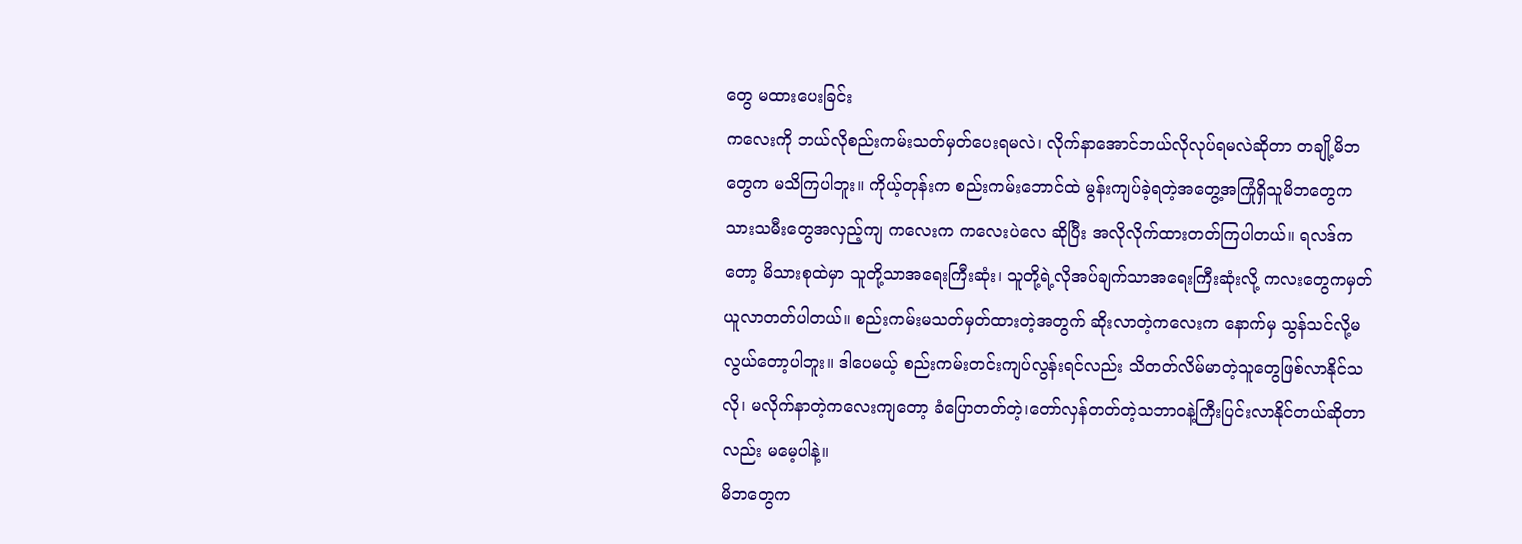တွေ မထားပေးခြင်း
ကလေးကို ဘယ်လိုစည်းကမ်းသတ်မှတ်ပေးရမလဲ၊ လိုက်နာအောင်ဘယ်လိုလုပ်ရမလဲဆိုတာ တချို့မိဘတွေက မသိကြပါဘူး။ ကိုယ့်တုန်းက စည်းကမ်းဘောင်ထဲ မွန်းကျပ်ခဲ့ရတဲ့အတွေ့အကြုံရှိသူမိဘတွေက သားသမီးတွေအလှည့်ကျ ကလေးက ကလေးပဲလေ ဆိုပြီး အလိုလိုက်ထားတတ်ကြပါတယ်။ ရလဒ်ကတော့ မိသားစုထဲမှာ သူတို့သာအရေးကြီးဆုံး၊ သူတို့ရဲ့လိုအပ်ချက်သာအရေးကြီးဆုံးလို့ ကလးတွေကမှတ်ယူလာတတ်ပါတယ်။ စည်းကမ်းမသတ်မှတ်ထားတဲ့အတွက် ဆိုးလာတဲ့ကလေးက နောက်မှ သွန်သင်လို့မလွယ်တော့ပါဘူး။ ဒါပေမယ့် စည်းကမ်းတင်းကျပ်လွန်းရင်လည်း သိတတ်လိမ်မာတဲ့သူတွေဖြစ်လာနိုင်သလို၊ မလိုက်နာတဲ့ကလေးကျတော့ ခံပြောတတ်တဲ့၊တော်လှန်တတ်တဲ့သဘာဝနဲ့ကြီးပြင်းလာနိုင်တယ်ဆိုတာလည်း မမေ့ပါနဲ့။
မိဘတွေက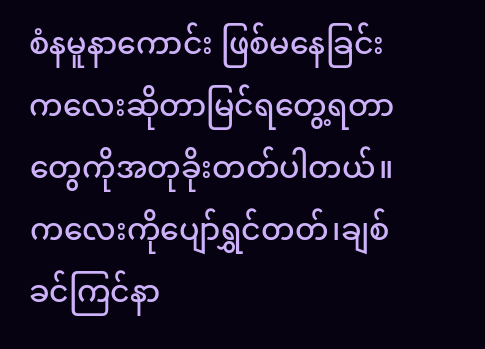စံနမူနာကောင်း ဖြစ်မနေခြင်း
ကလေးဆိုတာမြင်ရတွေ့ရတာတွေကိုအတုခိုးတတ်ပါတယ်။ ကလေးကိုပျော်ရွှင်တတ်၊ချစ်ခင်ကြင်နာ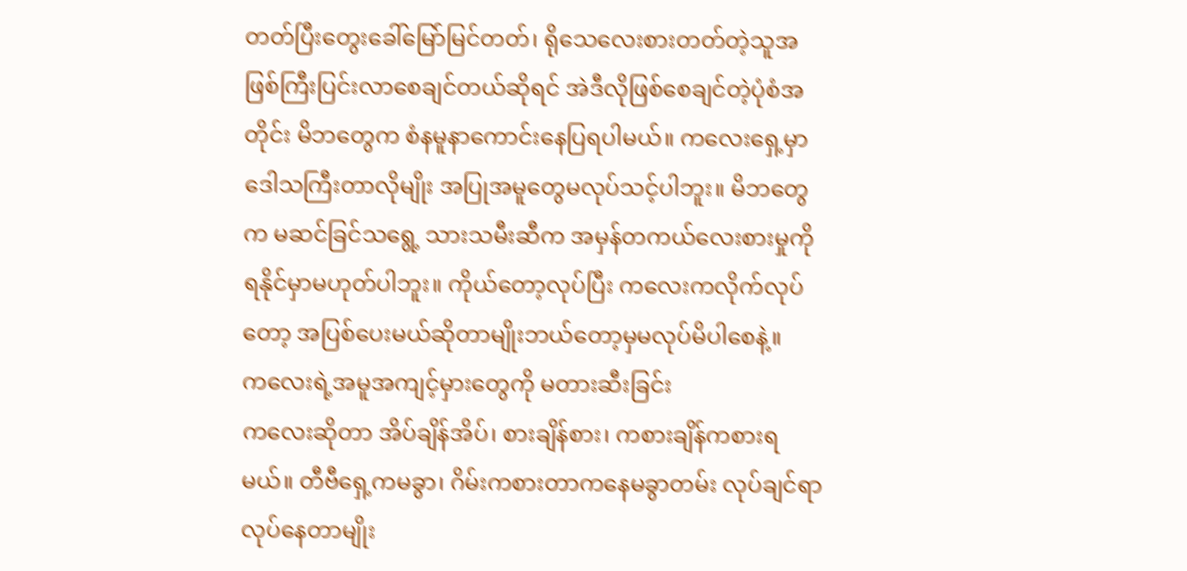တတ်ပြီးတွေးခေါ်မြော်မြင်တတ်၊ ရိုသေလေးစားတတ်တဲ့သူအဖြစ်ကြီးပြင်းလာစေချင်တယ်ဆိုရင် အဲဒီလိုဖြစ်စေချင်တဲ့ပုံစံအတိုင်း မိဘတွေက စံနမူနာကောင်းနေပြရပါမယ်။ ကလေးရှေ့မှာဒေါသကြီးတာလိုမျိုး အပြုအမူတွေမလုပ်သင့်ပါဘူး။ မိဘတွေက မဆင်ခြင်သရွေ့ သားသမီးဆီက အမှန်တကယ်လေးစားမှုကို ရနိုင်မှာမဟုတ်ပါဘူး။ ကိုယ်တော့လုပ်ပြီး ကလေးကလိုက်လုပ်တော့ အပြစ်ပေးမယ်ဆိုတာမျိုးဘယ်တော့မှမလုပ်မိပါစေနဲ့။
ကလေးရဲ့အမူအကျင့်မှားတွေကို မတားဆီးခြင်း
ကလေးဆိုတာ အိပ်ချိန်အိပ်၊ စားချိန်စား၊ ကစားချိန်ကစားရမယ်။ တီဗီရှေ့ကမခွာ၊ ဂိမ်းကစားတာကနေမခွာတမ်း လုပ်ချင်ရာလုပ်နေတာမျိုး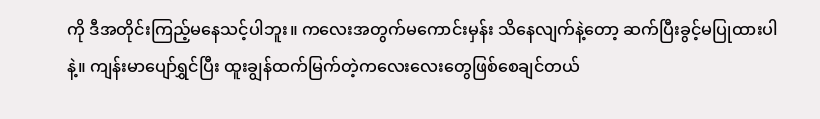ကို ဒီအတိုင်းကြည့်မနေသင့်ပါဘူး။ ကလေးအတွက်မကောင်းမှန်း သိနေလျက်နဲ့တော့ ဆက်ပြီးခွင့်မပြုထားပါနဲ့။ ကျန်းမာပျော်ရွှင်ပြီး ထူးချွန်ထက်မြက်တဲ့ကလေးလေးတွေဖြစ်စေချင်တယ်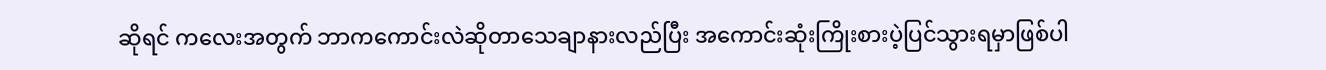ဆိုရင် ကလေးအတွက် ဘာကကောင်းလဲဆိုတာသေချာနားလည်ပြီး အကောင်းဆုံးကြိုးစားပဲ့ပြင်သွားရမှာဖြစ်ပါ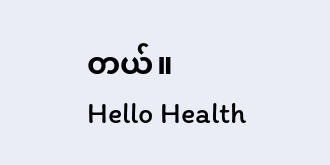တယ်။
Hello Health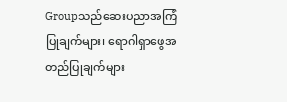Groupသည်ဆေးပညာအကြံပြုချက်များ၊ ရောဂါရှာဖွေအတည်ပြုချက်များ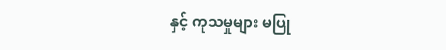နှင့် ကုသမှုများ မပြု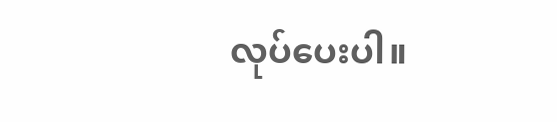လုပ်ပေးပါ။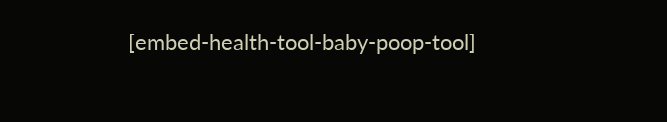[embed-health-tool-baby-poop-tool]